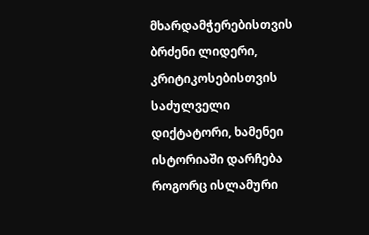მხარდამჭერებისთვის ბრძენი ლიდერი, კრიტიკოსებისთვის საძულველი დიქტატორი, ხამენეი ისტორიაში დარჩება როგორც ისლამური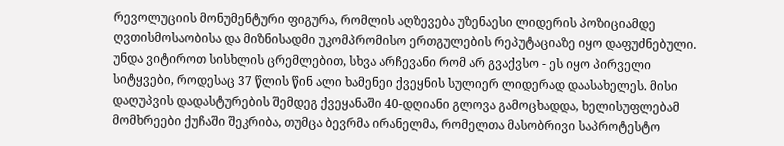რევოლუციის მონუმენტური ფიგურა, რომლის აღზევება უზენაესი ლიდერის პოზიციამდე ღვთისმოსაობისა და მიზნისადმი უკომპრომისო ერთგულების რეპუტაციაზე იყო დაფუძნებული.
უნდა ვიტიროთ სისხლის ცრემლებით, სხვა არჩევანი რომ არ გვაქვსო - ეს იყო პირველი სიტყვები, როდესაც 37 წლის წინ ალი ხამენეი ქვეყნის სულიერ ლიდერად დაასახელეს. მისი დაღუპვის დადასტურების შემდეგ ქვეყანაში 40-დღიანი გლოვა გამოცხადდა, ხელისუფლებამ მომხრეები ქუჩაში შეკრიბა, თუმცა ბევრმა ირანელმა, რომელთა მასობრივი საპროტესტო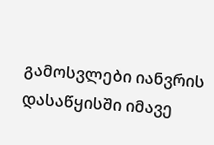გამოსვლები იანვრის დასაწყისში იმავე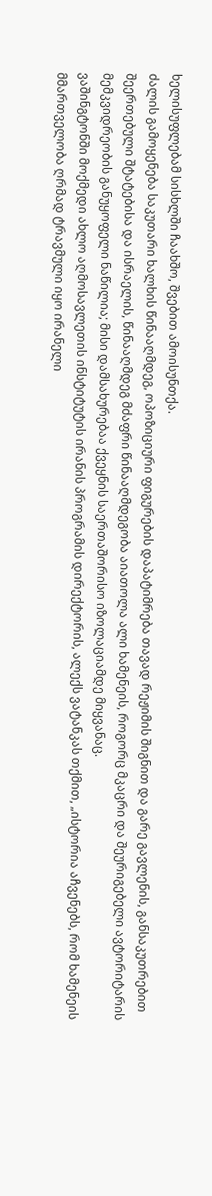ხელისუფლებამ სისხლში ჩაახშო, შვებით ამოისუნთქა.
ძალის გამოყენება საკუთარი ხალხის წინააღმდეგ, ოპოზიციური ფიგურების დაპატიმრება თავად რეჟიმის შიგნით და გარე გავლენის, განსაკუთრებით შეერთებული შტატებისა და ისრაელის, წინააღმდეგ მძაფრი წინააღმდეგობა აიათოლა ალი ხამენეის, როგორც მკაცრი და შეურიგებელი ავტორიტარის მემკვიდრეობის განუყოფელი ნაწილია; მისი დამსახურებაა ქვეყნის საერთაშორისო იზოლაციამდე მიყვანაც.
ვაშინგტონში მოქმედი ახლო აღმოსავლეთის ინსტიტუტის ირანის პროგრამის დირექტორის, ალექს ვატანკას თქმით, „ისტორია აჩვენებს, რომ ხამენეის მმართველობა ღრმად ტრავმული იყო ირანელი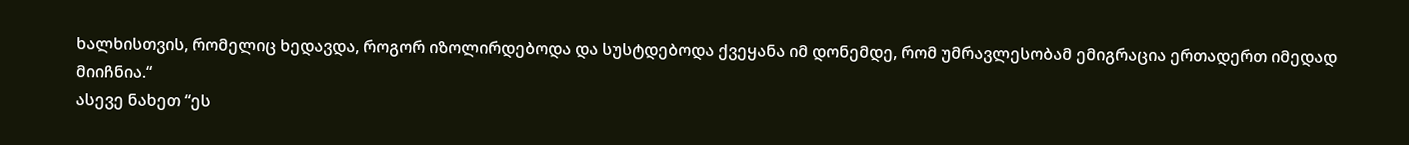ხალხისთვის, რომელიც ხედავდა, როგორ იზოლირდებოდა და სუსტდებოდა ქვეყანა იმ დონემდე, რომ უმრავლესობამ ემიგრაცია ერთადერთ იმედად მიიჩნია.“
ასევე ნახეთ “ეს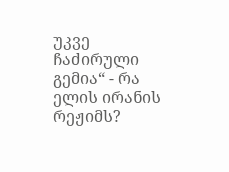უკვე ჩაძირული გემია“ - რა ელის ირანის რეჟიმს?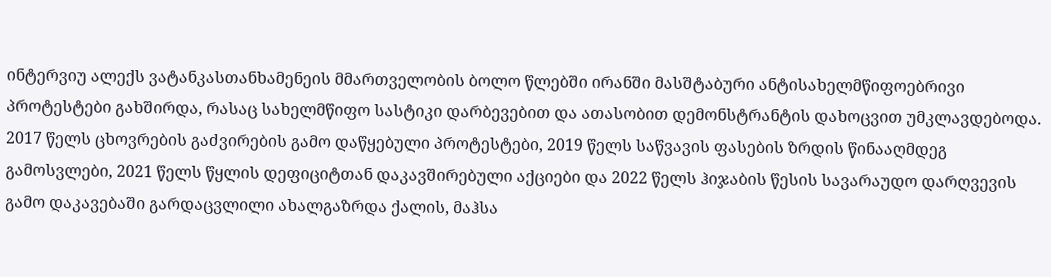ინტერვიუ ალექს ვატანკასთანხამენეის მმართველობის ბოლო წლებში ირანში მასშტაბური ანტისახელმწიფოებრივი პროტესტები გახშირდა, რასაც სახელმწიფო სასტიკი დარბევებით და ათასობით დემონსტრანტის დახოცვით უმკლავდებოდა.
2017 წელს ცხოვრების გაძვირების გამო დაწყებული პროტესტები, 2019 წელს საწვავის ფასების ზრდის წინააღმდეგ გამოსვლები, 2021 წელს წყლის დეფიციტთან დაკავშირებული აქციები და 2022 წელს ჰიჯაბის წესის სავარაუდო დარღვევის გამო დაკავებაში გარდაცვლილი ახალგაზრდა ქალის, მაჰსა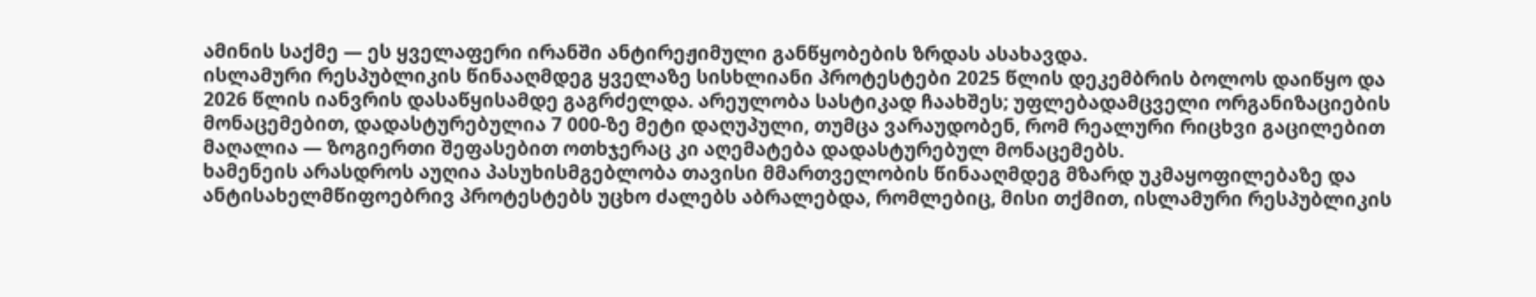ამინის საქმე — ეს ყველაფერი ირანში ანტირეჟიმული განწყობების ზრდას ასახავდა.
ისლამური რესპუბლიკის წინააღმდეგ ყველაზე სისხლიანი პროტესტები 2025 წლის დეკემბრის ბოლოს დაიწყო და 2026 წლის იანვრის დასაწყისამდე გაგრძელდა. არეულობა სასტიკად ჩაახშეს; უფლებადამცველი ორგანიზაციების მონაცემებით, დადასტურებულია 7 000-ზე მეტი დაღუპული, თუმცა ვარაუდობენ, რომ რეალური რიცხვი გაცილებით მაღალია — ზოგიერთი შეფასებით ოთხჯერაც კი აღემატება დადასტურებულ მონაცემებს.
ხამენეის არასდროს აუღია პასუხისმგებლობა თავისი მმართველობის წინააღმდეგ მზარდ უკმაყოფილებაზე და ანტისახელმწიფოებრივ პროტესტებს უცხო ძალებს აბრალებდა, რომლებიც, მისი თქმით, ისლამური რესპუბლიკის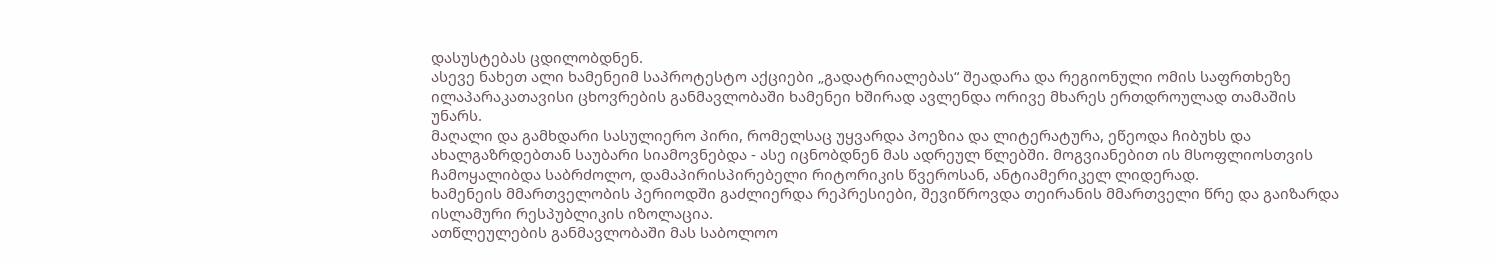დასუსტებას ცდილობდნენ.
ასევე ნახეთ ალი ხამენეიმ საპროტესტო აქციები „გადატრიალებას“ შეადარა და რეგიონული ომის საფრთხეზე ილაპარაკათავისი ცხოვრების განმავლობაში ხამენეი ხშირად ავლენდა ორივე მხარეს ერთდროულად თამაშის უნარს.
მაღალი და გამხდარი სასულიერო პირი, რომელსაც უყვარდა პოეზია და ლიტერატურა, ეწეოდა ჩიბუხს და ახალგაზრდებთან საუბარი სიამოვნებდა - ასე იცნობდნენ მას ადრეულ წლებში. მოგვიანებით ის მსოფლიოსთვის ჩამოყალიბდა საბრძოლო, დამაპირისპირებელი რიტორიკის წვეროსან, ანტიამერიკელ ლიდერად.
ხამენეის მმართველობის პერიოდში გაძლიერდა რეპრესიები, შევიწროვდა თეირანის მმართველი წრე და გაიზარდა ისლამური რესპუბლიკის იზოლაცია.
ათწლეულების განმავლობაში მას საბოლოო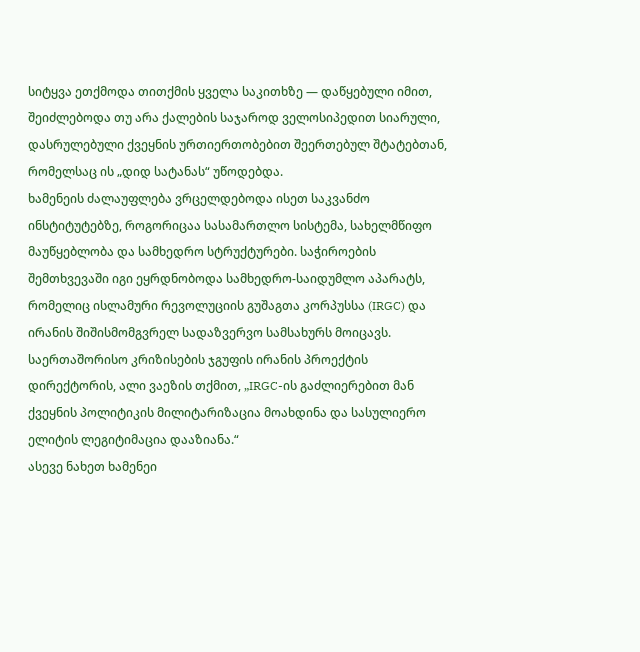სიტყვა ეთქმოდა თითქმის ყველა საკითხზე — დაწყებული იმით, შეიძლებოდა თუ არა ქალების საჯაროდ ველოსიპედით სიარული, დასრულებული ქვეყნის ურთიერთობებით შეერთებულ შტატებთან, რომელსაც ის „დიდ სატანას“ უწოდებდა.
ხამენეის ძალაუფლება ვრცელდებოდა ისეთ საკვანძო ინსტიტუტებზე, როგორიცაა სასამართლო სისტემა, სახელმწიფო მაუწყებლობა და სამხედრო სტრუქტურები. საჭიროების შემთხვევაში იგი ეყრდნობოდა სამხედრო-საიდუმლო აპარატს, რომელიც ისლამური რევოლუციის გუშაგთა კორპუსსა (IRGC) და ირანის შიშისმომგვრელ სადაზვერვო სამსახურს მოიცავს.
საერთაშორისო კრიზისების ჯგუფის ირანის პროექტის დირექტორის, ალი ვაეზის თქმით, „IRGC-ის გაძლიერებით მან ქვეყნის პოლიტიკის მილიტარიზაცია მოახდინა და სასულიერო ელიტის ლეგიტიმაცია დააზიანა.“
ასევე ნახეთ ხამენეი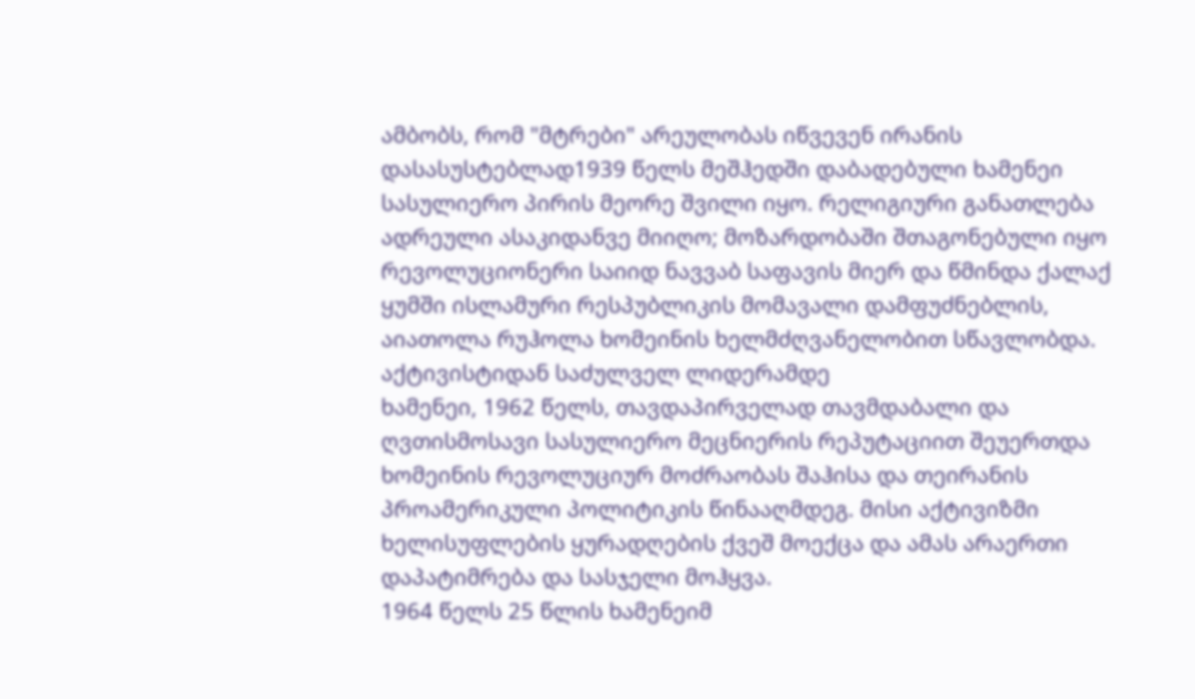ამბობს, რომ "მტრები" არეულობას იწვევენ ირანის დასასუსტებლად1939 წელს მეშჰედში დაბადებული ხამენეი სასულიერო პირის მეორე შვილი იყო. რელიგიური განათლება ადრეული ასაკიდანვე მიიღო; მოზარდობაში შთაგონებული იყო რევოლუციონერი საიიდ ნავვაბ საფავის მიერ და წმინდა ქალაქ ყუმში ისლამური რესპუბლიკის მომავალი დამფუძნებლის, აიათოლა რუჰოლა ხომეინის ხელმძღვანელობით სწავლობდა.
აქტივისტიდან საძულველ ლიდერამდე
ხამენეი, 1962 წელს, თავდაპირველად თავმდაბალი და ღვთისმოსავი სასულიერო მეცნიერის რეპუტაციით შეუერთდა ხომეინის რევოლუციურ მოძრაობას შაჰისა და თეირანის პროამერიკული პოლიტიკის წინააღმდეგ. მისი აქტივიზმი ხელისუფლების ყურადღების ქვეშ მოექცა და ამას არაერთი დაპატიმრება და სასჯელი მოჰყვა.
1964 წელს 25 წლის ხამენეიმ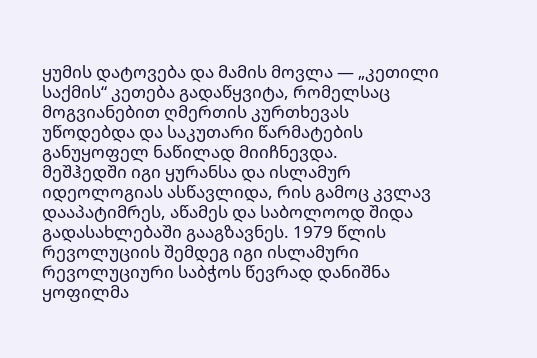ყუმის დატოვება და მამის მოვლა — „კეთილი საქმის“ კეთება გადაწყვიტა, რომელსაც მოგვიანებით ღმერთის კურთხევას უწოდებდა და საკუთარი წარმატების განუყოფელ ნაწილად მიიჩნევდა.
მეშჰედში იგი ყურანსა და ისლამურ იდეოლოგიას ასწავლიდა, რის გამოც კვლავ დააპატიმრეს, აწამეს და საბოლოოდ შიდა გადასახლებაში გააგზავნეს. 1979 წლის რევოლუციის შემდეგ იგი ისლამური რევოლუციური საბჭოს წევრად დანიშნა ყოფილმა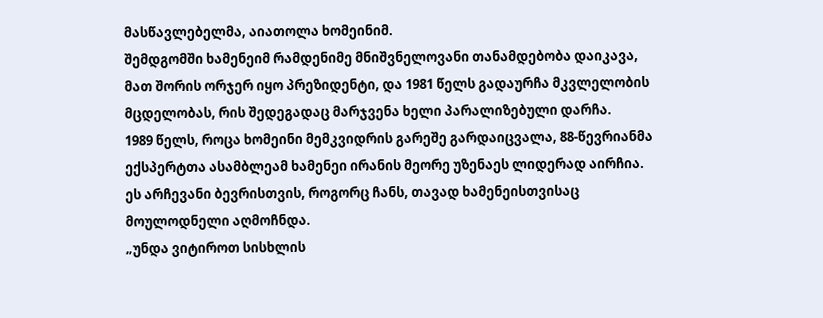მასწავლებელმა, აიათოლა ხომეინიმ.
შემდგომში ხამენეიმ რამდენიმე მნიშვნელოვანი თანამდებობა დაიკავა, მათ შორის ორჯერ იყო პრეზიდენტი, და 1981 წელს გადაურჩა მკვლელობის მცდელობას, რის შედეგადაც მარჯვენა ხელი პარალიზებული დარჩა.
1989 წელს, როცა ხომეინი მემკვიდრის გარეშე გარდაიცვალა, 88-წევრიანმა ექსპერტთა ასამბლეამ ხამენეი ირანის მეორე უზენაეს ლიდერად აირჩია.
ეს არჩევანი ბევრისთვის, როგორც ჩანს, თავად ხამენეისთვისაც მოულოდნელი აღმოჩნდა.
„უნდა ვიტიროთ სისხლის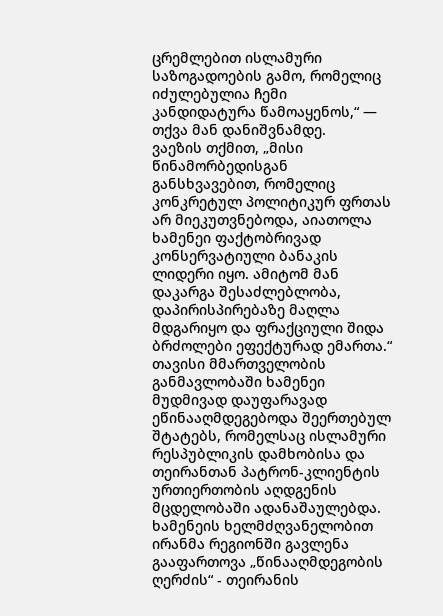ცრემლებით ისლამური საზოგადოების გამო, რომელიც იძულებულია ჩემი კანდიდატურა წამოაყენოს,“ — თქვა მან დანიშვნამდე.
ვაეზის თქმით, „მისი წინამორბედისგან განსხვავებით, რომელიც კონკრეტულ პოლიტიკურ ფრთას არ მიეკუთვნებოდა, აიათოლა ხამენეი ფაქტობრივად კონსერვატიული ბანაკის ლიდერი იყო. ამიტომ მან დაკარგა შესაძლებლობა, დაპირისპირებაზე მაღლა მდგარიყო და ფრაქციული შიდა ბრძოლები ეფექტურად ემართა.“
თავისი მმართველობის განმავლობაში ხამენეი მუდმივად დაუფარავად ეწინააღმდეგებოდა შეერთებულ შტატებს, რომელსაც ისლამური რესპუბლიკის დამხობისა და თეირანთან პატრონ-კლიენტის ურთიერთობის აღდგენის მცდელობაში ადანაშაულებდა.
ხამენეის ხელმძღვანელობით ირანმა რეგიონში გავლენა გააფართოვა „წინააღმდეგობის ღერძის“ - თეირანის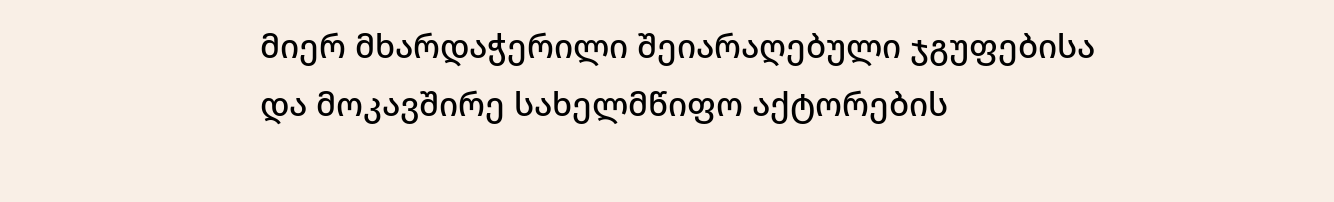მიერ მხარდაჭერილი შეიარაღებული ჯგუფებისა და მოკავშირე სახელმწიფო აქტორების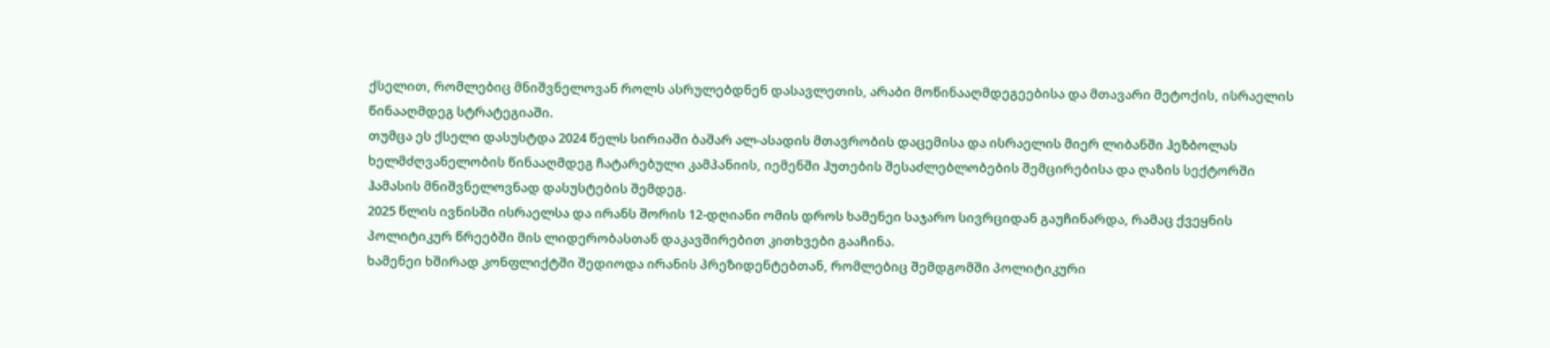ქსელით, რომლებიც მნიშვნელოვან როლს ასრულებდნენ დასავლეთის, არაბი მოწინააღმდეგეებისა და მთავარი მეტოქის, ისრაელის წინააღმდეგ სტრატეგიაში.
თუმცა ეს ქსელი დასუსტდა 2024 წელს სირიაში ბაშარ ალ-ასადის მთავრობის დაცემისა და ისრაელის მიერ ლიბანში ჰეზბოლას ხელმძღვანელობის წინააღმდეგ ჩატარებული კამპანიის, იემენში ჰუთების შესაძლებლობების შემცირებისა და ღაზის სექტორში ჰამასის მნიშვნელოვნად დასუსტების შემდეგ.
2025 წლის ივნისში ისრაელსა და ირანს შორის 12-დღიანი ომის დროს ხამენეი საჯარო სივრციდან გაუჩინარდა, რამაც ქვეყნის პოლიტიკურ წრეებში მის ლიდერობასთან დაკავშირებით კითხვები გააჩინა.
ხამენეი ხშირად კონფლიქტში შედიოდა ირანის პრეზიდენტებთან, რომლებიც შემდგომში პოლიტიკური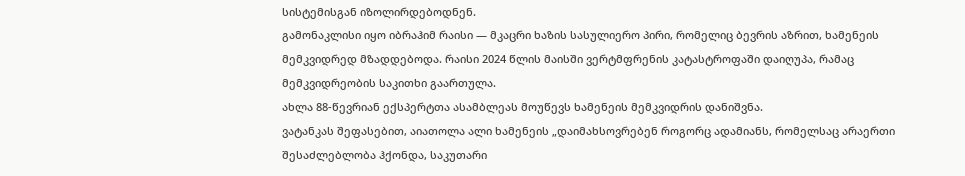სისტემისგან იზოლირდებოდნენ.
გამონაკლისი იყო იბრაჰიმ რაისი — მკაცრი ხაზის სასულიერო პირი, რომელიც ბევრის აზრით, ხამენეის მემკვიდრედ მზადდებოდა. რაისი 2024 წლის მაისში ვერტმფრენის კატასტროფაში დაიღუპა, რამაც მემკვიდრეობის საკითხი გაართულა.
ახლა 88-წევრიან ექსპერტთა ასამბლეას მოუწევს ხამენეის მემკვიდრის დანიშვნა.
ვატანკას შეფასებით, აიათოლა ალი ხამენეის „დაიმახსოვრებენ როგორც ადამიანს, რომელსაც არაერთი შესაძლებლობა ჰქონდა, საკუთარი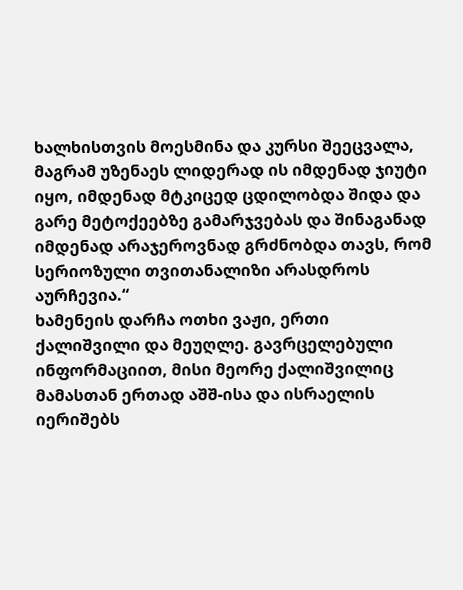ხალხისთვის მოესმინა და კურსი შეეცვალა, მაგრამ უზენაეს ლიდერად ის იმდენად ჯიუტი იყო, იმდენად მტკიცედ ცდილობდა შიდა და გარე მეტოქეებზე გამარჯვებას და შინაგანად იმდენად არაჯეროვნად გრძნობდა თავს, რომ სერიოზული თვითანალიზი არასდროს აურჩევია.“
ხამენეის დარჩა ოთხი ვაჟი, ერთი ქალიშვილი და მეუღლე. გავრცელებული ინფორმაციით, მისი მეორე ქალიშვილიც მამასთან ერთად აშშ-ისა და ისრაელის იერიშებს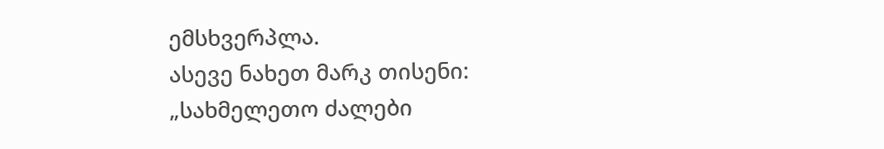ემსხვერპლა.
ასევე ნახეთ მარკ თისენი: „სახმელეთო ძალები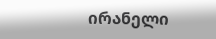ირანელი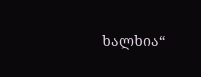ხალხია“